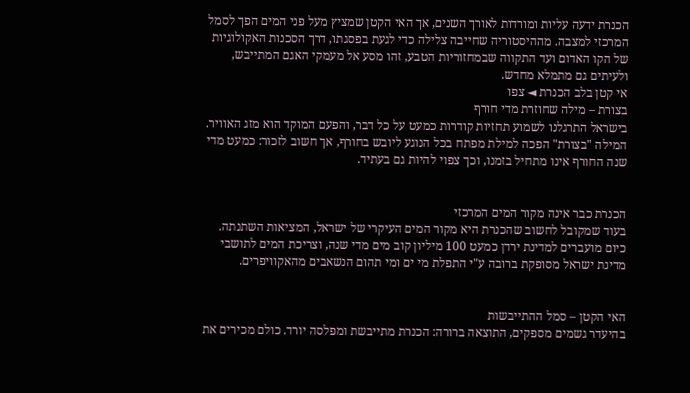הכנרת ידעה עליות ומורדות לאורך השנים, אך האי הקטן שמציץ מעל פני המים הפך לסמל המרכזי למצבה. מההיסטוריה שחייבה צלילה כדי לגעת בפסגתו, דרך הסכנות האקולוגיות של הקו האדום ועד התקווה שבמחזוריות הטבע, זהו מסע אל מעמקי האגם המתייבש, ולעיתים גם מתמלא מחדש.
אי קטן בלב הכנרת ◄ צפו
בצורת – מילה שחוזרת מדי חורף
בישראל התרגלנו לשמוע תחזיות קודרות כמעט על כל דבר, והפעם המוקד הוא מזג האוויר. המילה "בצורת" הפכה למילת מפתח בכל הנוגע ליובש בחורף, אך חשוב לזכור: כמעט מדי שנה החורף אינו מתחיל בזמנו, וכך צפוי להיות גם בעתיד.


הכנרת כבר אינה מקור המים המרכזי
בעוד שמקובל לחשוב שהכנרת היא מקור המים העיקרי של ישראל, המציאות השתנתה. כיום מועברים למדינת ירדן כמעט 100 מיליון קוב מים מדי שנה, וצריכת המים לתושבי מדינת ישראל מסופקת ברובה ע"י התפלת מי ים ומי תהום הנשאבים מהאקוויפרים.


האי הקטן – סמל ההתייבשות
בהיעדר גשמים מספקים, התוצאה ברורה: הכנרת מתייבשת ומפלסה יורד. כולם מכירים את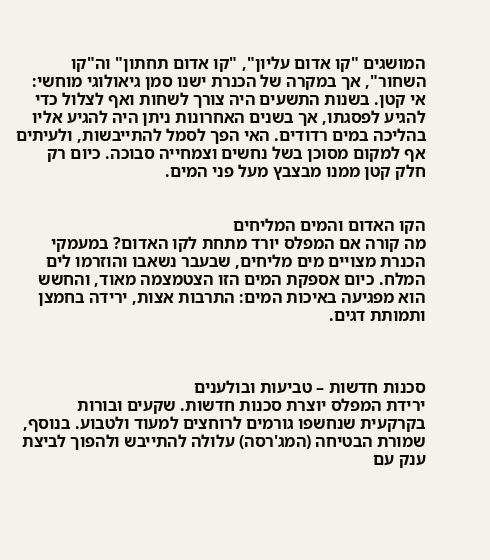המושגים "קו אדום עליון", "קו אדום תחתון" וה"קו השחור", אך במקרה של הכנרת ישנו סמן גיאולוגי מוחשי: אי קטן. בשנות התשעים היה צורך לשחות ואף לצלול כדי להגיע לפסגתו, אך בשנים האחרונות ניתן היה להגיע אליו בהליכה במים רדודים. האי הפך לסמל להתייבשות, ולעיתים אף למקום מסוכן בשל נחשים וצמחייה סבוכה. כיום רק חלק קטן ממנו מבצבץ מעל פני המים.


הקו האדום והמים המליחים
מה קורה אם המפלס יורד מתחת לקו האדום? במעמקי הכנרת מצויים מים מליחים, שבעבר נשאבו והוזרמו לים המלח. כיום אספקת המים הזו הצטמצמה מאוד, והחשש הוא מפגיעה באיכות המים: התרבות אצות, ירידה בחמצן ותמותת דגים.



סכנות חדשות – טביעות ובולענים
ירידת המפלס יוצרת סכנות חדשות. שקעים ובורות בקרקעית שנחשפו גורמים לרוחצים למעוד ולטבוע. בנוסף, שמורת הבטיחה (המג'רסה) עלולה להתייבש ולהפוך לביצת ענק עם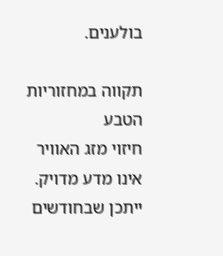בולענים.

תקווה במחזוריות הטבע
חיזוי מזג האוויר אינו מדע מדויק. ייתכן שבחודשים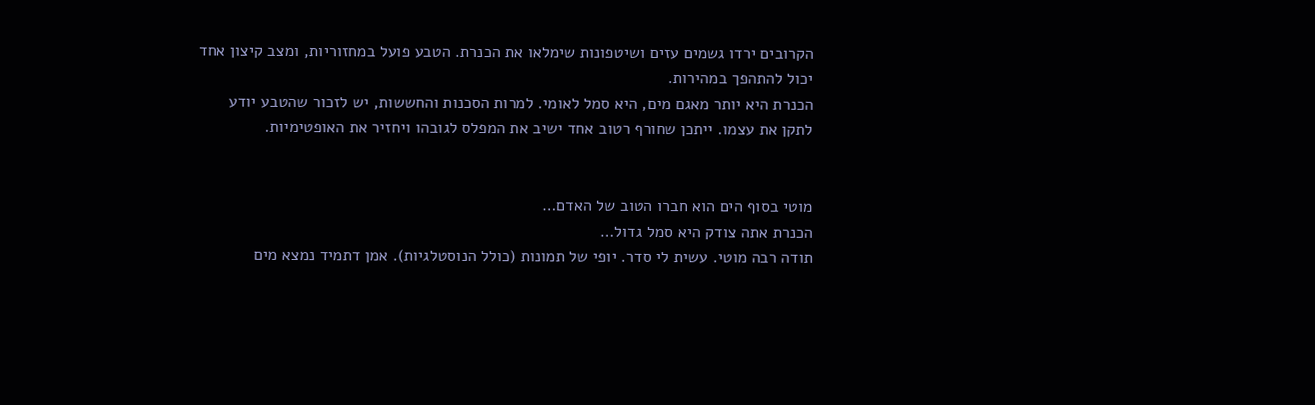הקרובים ירדו גשמים עזים ושיטפונות שימלאו את הכנרת. הטבע פועל במחזוריות, ומצב קיצון אחד יכול להתהפך במהירות.
הכנרת היא יותר מאגם מים, היא סמל לאומי. למרות הסכנות והחששות, יש לזכור שהטבע יודע לתקן את עצמו. ייתכן שחורף רטוב אחד ישיב את המפלס לגובהו ויחזיר את האופטימיות.


מוטי בסוף הים הוא חברו הטוב של האדם…
הכנרת אתה צודק היא סמל גדול…
תודה רבה מוטי. עשית לי סדר. יופי של תמונות (כולל הנוסטלגיות). אמן דתמיד נמצא מים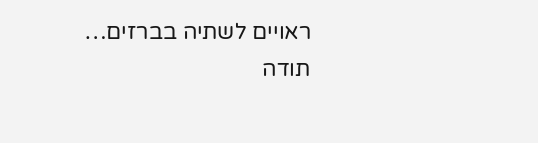ראויים לשתיה בברזים…
תודה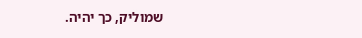שמוליק, כך יהיה.